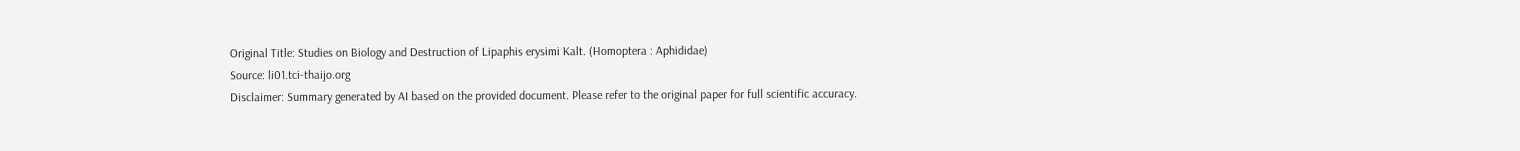Original Title: Studies on Biology and Destruction of Lipaphis erysimi Kalt. (Homoptera : Aphididae)
Source: li01.tci-thaijo.org
Disclaimer: Summary generated by AI based on the provided document. Please refer to the original paper for full scientific accuracy.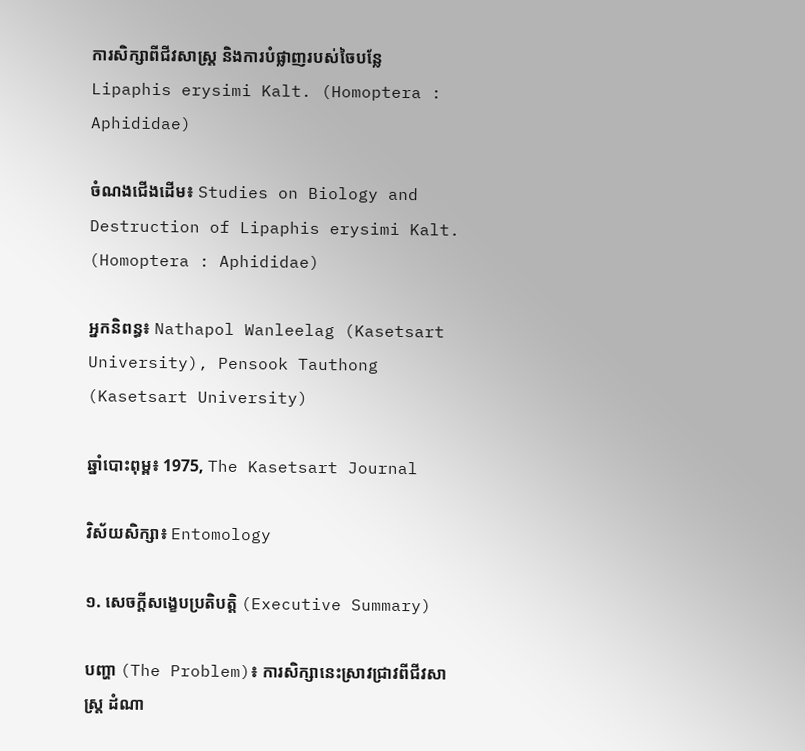ការសិក្សាពីជីវសាស្ត្រ និងការបំផ្លាញរបស់ចៃបន្លែ Lipaphis erysimi Kalt. (Homoptera : Aphididae)

ចំណងជើងដើម៖ Studies on Biology and Destruction of Lipaphis erysimi Kalt. (Homoptera : Aphididae)

អ្នកនិពន្ធ៖ Nathapol Wanleelag (Kasetsart University), Pensook Tauthong (Kasetsart University)

ឆ្នាំបោះពុម្ព៖ 1975, The Kasetsart Journal

វិស័យសិក្សា៖ Entomology

១. សេចក្តីសង្ខេបប្រតិបត្តិ (Executive Summary)

បញ្ហា (The Problem)៖ ការសិក្សានេះស្រាវជ្រាវពីជីវសាស្ត្រ ដំណា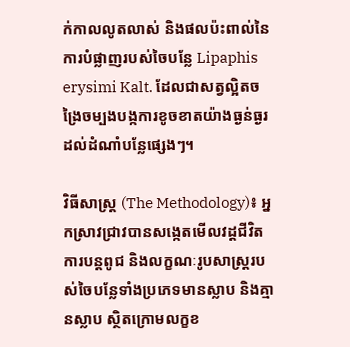ក់កាលលូតលាស់ និងផលប៉ះពាល់នៃការបំផ្លាញរបស់ចៃបន្លែ Lipaphis erysimi Kalt. ដែលជាសត្វល្អិតចង្រៃចម្បងបង្កការខូចខាតយ៉ាងធ្ងន់ធ្ងរដល់ដំណាំបន្លែផ្សេងៗ។

វិធីសាស្ត្រ (The Methodology)៖ អ្នកស្រាវជ្រាវបានសង្កេតមើលវដ្តជីវិត ការបន្តពូជ និងលក្ខណៈរូបសាស្ត្ររបស់ចៃបន្លែទាំងប្រភេទមានស្លាប និងគ្មានស្លាប ស្ថិតក្រោមលក្ខខ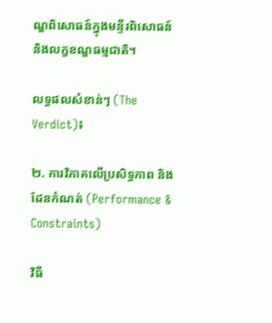ណ្ឌពិសោធន៍ក្នុងមន្ទីរពិសោធន៍ និងលក្ខខណ្ឌធម្មជាតិ។

លទ្ធផលសំខាន់ៗ (The Verdict)៖

២. ការវិភាគលើប្រសិទ្ធភាព និងដែនកំណត់ (Performance & Constraints)

វិធី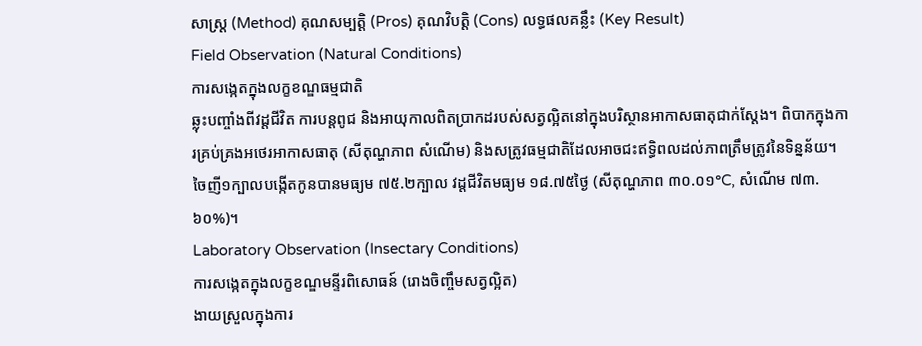សាស្ត្រ (Method) គុណសម្បត្តិ (Pros) គុណវិបត្តិ (Cons) លទ្ធផលគន្លឹះ (Key Result)
Field Observation (Natural Conditions)
ការសង្កេតក្នុងលក្ខខណ្ឌធម្មជាតិ
ឆ្លុះបញ្ចាំងពីវដ្តជីវិត ការបន្តពូជ និងអាយុកាលពិតប្រាកដរបស់សត្វល្អិតនៅក្នុងបរិស្ថានអាកាសធាតុជាក់ស្តែង។ ពិបាកក្នុងការគ្រប់គ្រងអថេរអាកាសធាតុ (សីតុណ្ហភាព សំណើម) និងសត្រូវធម្មជាតិដែលអាចជះឥទ្ធិពលដល់ភាពត្រឹមត្រូវនៃទិន្នន័យ។ ចៃញី១ក្បាលបង្កើតកូនបានមធ្យម ៧៥.២ក្បាល វដ្តជីវិតមធ្យម ១៨.៧៥ថ្ងៃ (សីតុណ្ហភាព ៣០.០១°C, សំណើម ៧៣.៦០%)។
Laboratory Observation (Insectary Conditions)
ការសង្កេតក្នុងលក្ខខណ្ឌមន្ទីរពិសោធន៍ (រោងចិញ្ចឹមសត្វល្អិត)
ងាយស្រួលក្នុងការ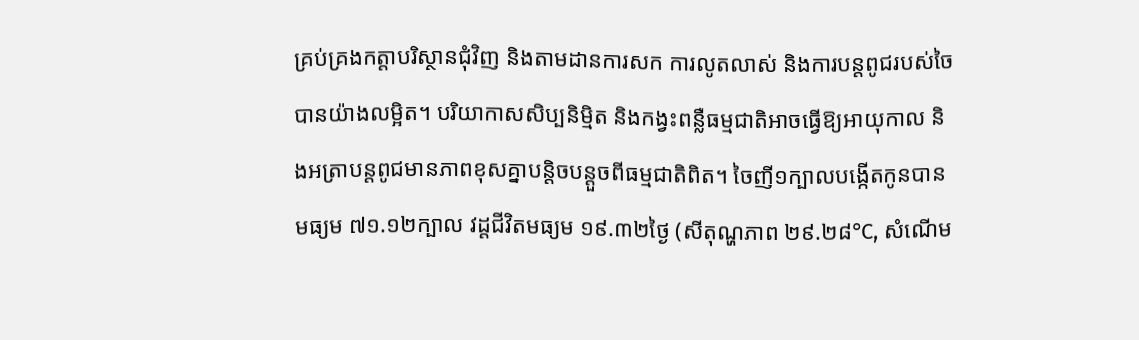គ្រប់គ្រងកត្តាបរិស្ថានជុំវិញ និងតាមដានការសក ការលូតលាស់ និងការបន្តពូជរបស់ចៃបានយ៉ាងលម្អិត។ បរិយាកាសសិប្បនិម្មិត និងកង្វះពន្លឺធម្មជាតិអាចធ្វើឱ្យអាយុកាល និងអត្រាបន្តពូជមានភាពខុសគ្នាបន្តិចបន្តួចពីធម្មជាតិពិត។ ចៃញី១ក្បាលបង្កើតកូនបានមធ្យម ៧១.១២ក្បាល វដ្តជីវិតមធ្យម ១៩.៣២ថ្ងៃ (សីតុណ្ហភាព ២៩.២៨°C, សំណើម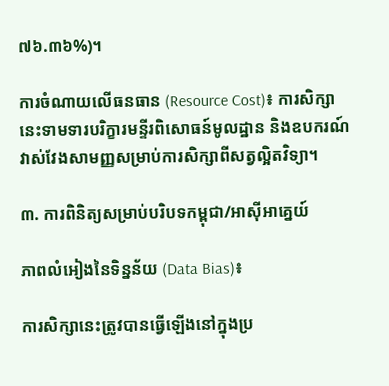៧៦.៣៦%)។

ការចំណាយលើធនធាន (Resource Cost)៖ ការសិក្សានេះទាមទារបរិក្ខារមន្ទីរពិសោធន៍មូលដ្ឋាន និងឧបករណ៍វាស់វែងសាមញ្ញសម្រាប់ការសិក្សាពីសត្វល្អិតវិទ្យា។

៣. ការពិនិត្យសម្រាប់បរិបទកម្ពុជា/អាស៊ីអាគ្នេយ៍

ភាពលំអៀងនៃទិន្នន័យ (Data Bias)៖

ការសិក្សានេះត្រូវបានធ្វើឡើងនៅក្នុងប្រ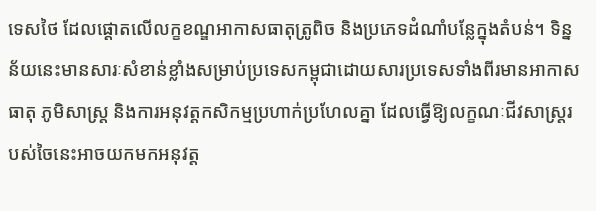ទេសថៃ ដែលផ្តោតលើលក្ខខណ្ឌអាកាសធាតុត្រូពិច និងប្រភេទដំណាំបន្លែក្នុងតំបន់។ ទិន្នន័យនេះមានសារៈសំខាន់ខ្លាំងសម្រាប់ប្រទេសកម្ពុជាដោយសារប្រទេសទាំងពីរមានអាកាសធាតុ ភូមិសាស្ត្រ និងការអនុវត្តកសិកម្មប្រហាក់ប្រហែលគ្នា ដែលធ្វើឱ្យលក្ខណៈជីវសាស្ត្ររបស់ចៃនេះអាចយកមកអនុវត្ត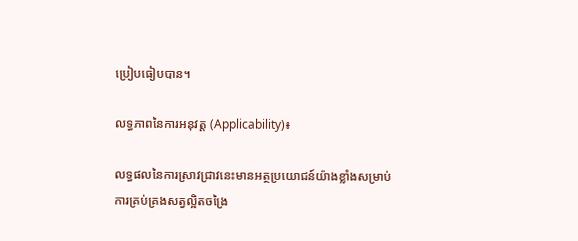ប្រៀបធៀបបាន។

លទ្ធភាពនៃការអនុវត្ត (Applicability)៖

លទ្ធផលនៃការស្រាវជ្រាវនេះមានអត្ថប្រយោជន៍យ៉ាងខ្លាំងសម្រាប់ការគ្រប់គ្រងសត្វល្អិតចង្រៃ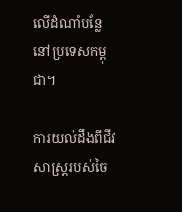លើដំណាំបន្លែនៅប្រទេសកម្ពុជា។

ការយល់ដឹងពីជីវសាស្ត្ររបស់ចៃ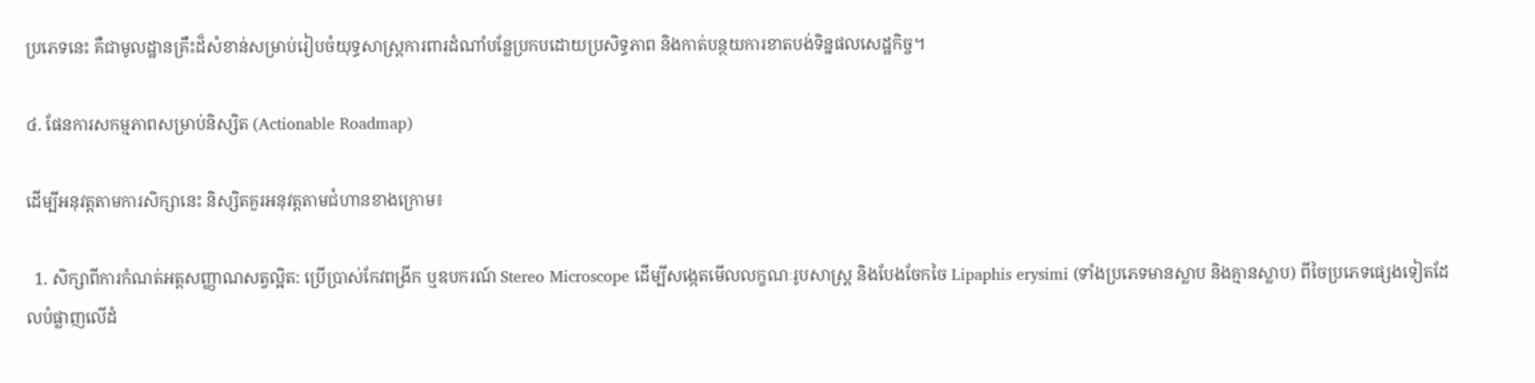ប្រភេទនេះ គឺជាមូលដ្ឋានគ្រឹះដ៏សំខាន់សម្រាប់រៀបចំយុទ្ធសាស្ត្រការពារដំណាំបន្លែប្រកបដោយប្រសិទ្ធភាព និងកាត់បន្ថយការខាតបង់ទិន្នផលសេដ្ឋកិច្ច។

៤. ផែនការសកម្មភាពសម្រាប់និស្សិត (Actionable Roadmap)

ដើម្បីអនុវត្តតាមការសិក្សានេះ និស្សិតគួរអនុវត្តតាមជំហានខាងក្រោម៖

  1. សិក្សាពីការកំណត់អត្តសញ្ញាណសត្វល្អិត: ប្រើប្រាស់កែវពង្រីក ឬឧបករណ៍ Stereo Microscope ដើម្បីសង្កេតមើលលក្ខណៈរូបសាស្ត្រ និងបែងចែកចៃ Lipaphis erysimi (ទាំងប្រភេទមានស្លាប និងគ្មានស្លាប) ពីចៃប្រភេទផ្សេងទៀតដែលបំផ្លាញលើដំ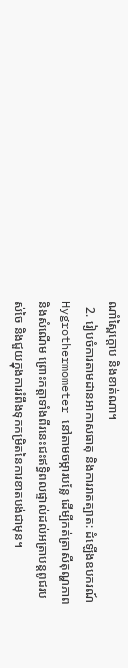ណាំស្ពៃក្ដោប និងខាត់ណា។
  2. រៀបចំការតាមដានអាកាសធាតុ និងការរាតត្បាត: ដំឡើងឧបករណ៍ Hygrothermometer នៅតាមចម្ការបន្លែ ដើម្បីកត់ត្រាសីតុណ្ហភាព និងសំណើម ព្រោះកត្តាទាំងពីរនេះជះឥទ្ធិពលផ្ទាល់ដល់អត្រាបន្តពូជរបស់ចៃ និងជួយក្នុងការរំពឹងទុកកម្រិតនៃការខាតបង់ជាមុន។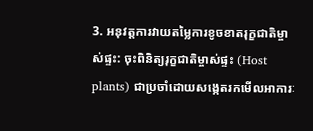3. អនុវត្តការវាយតម្លៃការខូចខាតរុក្ខជាតិម្ចាស់ផ្ទះ: ចុះពិនិត្យរុក្ខជាតិម្ចាស់ផ្ទះ (Host plants) ជាប្រចាំដោយសង្កេតរកមើលអាការៈ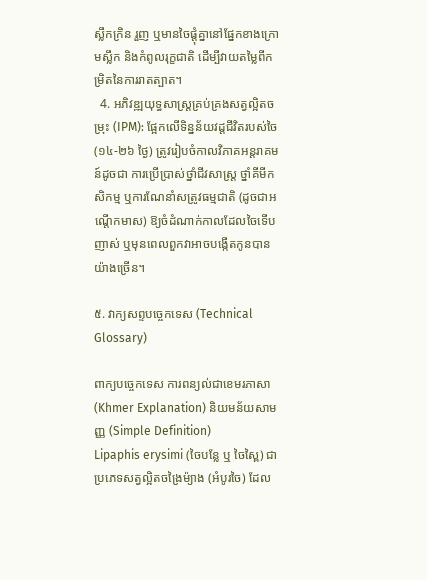ស្លឹកក្រិន រួញ ឬមានចៃផ្ដុំគ្នានៅផ្នែកខាងក្រោមស្លឹក និងកំពូលរុក្ខជាតិ ដើម្បីវាយតម្លៃពីកម្រិតនៃការរាតត្បាត។
  4. អភិវឌ្ឍយុទ្ធសាស្ត្រគ្រប់គ្រងសត្វល្អិតចម្រុះ (IPM): ផ្អែកលើទិន្នន័យវដ្តជីវិតរបស់ចៃ (១៤-២៦ ថ្ងៃ) ត្រូវរៀបចំកាលវិភាគអន្តរាគមន៍ដូចជា ការប្រើប្រាស់ថ្នាំជីវសាស្រ្ត ថ្នាំគីមីកសិកម្ម ឬការណែនាំសត្រូវធម្មជាតិ (ដូចជាអណ្តើកមាស) ឱ្យចំដំណាក់កាលដែលចៃទើបញាស់ ឬមុនពេលពួកវាអាចបង្កើតកូនបានយ៉ាងច្រើន។

៥. វាក្យសព្ទបច្ចេកទេស (Technical Glossary)

ពាក្យបច្ចេកទេស ការពន្យល់ជាខេមរភាសា (Khmer Explanation) និយមន័យសាមញ្ញ (Simple Definition)
Lipaphis erysimi (ចៃបន្លែ ឬ ចៃស្ពៃ) ជាប្រភេទសត្វល្អិតចង្រៃម៉្យាង (អំបូរចៃ) ដែល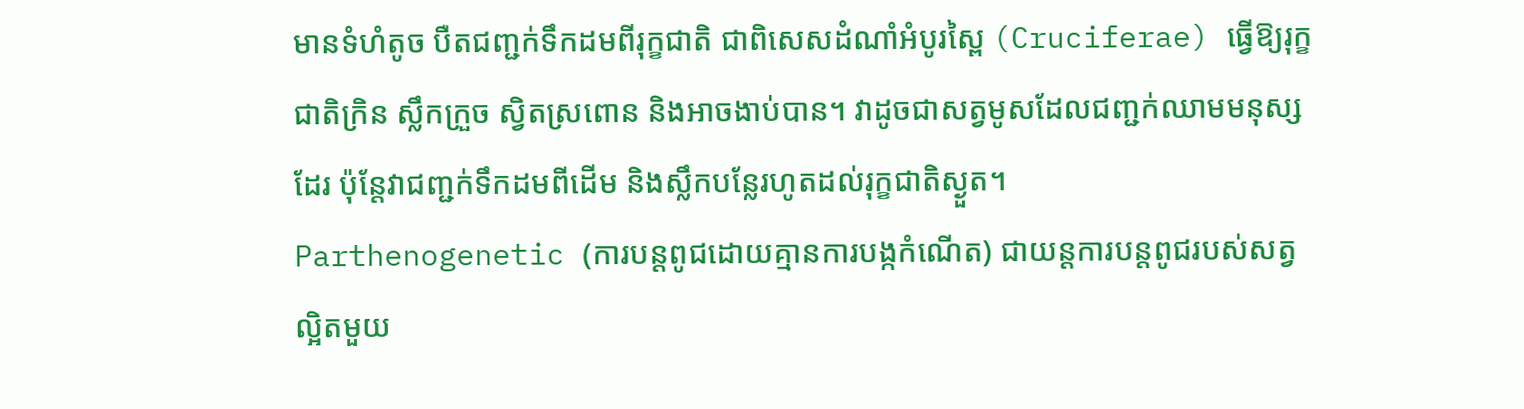មានទំហំតូច បឺតជញ្ជក់ទឹកដមពីរុក្ខជាតិ ជាពិសេសដំណាំអំបូរស្ពៃ (Cruciferae) ធ្វើឱ្យរុក្ខជាតិក្រិន ស្លឹកក្រួច ស្វិតស្រពោន និងអាចងាប់បាន។ វាដូចជាសត្វមូសដែលជញ្ជក់ឈាមមនុស្សដែរ ប៉ុន្តែវាជញ្ជក់ទឹកដមពីដើម និងស្លឹកបន្លែរហូតដល់រុក្ខជាតិស្ងួត។
Parthenogenetic (ការបន្តពូជដោយគ្មានការបង្កកំណើត) ជាយន្តការបន្តពូជរបស់សត្វល្អិតមួយ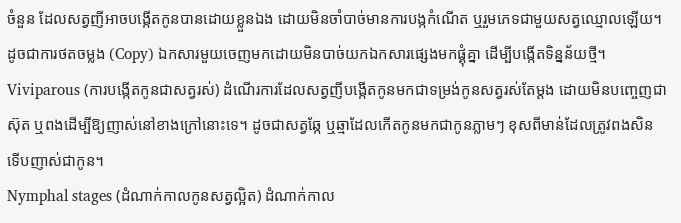ចំនួន ដែលសត្វញីអាចបង្កើតកូនបានដោយខ្លួនឯង ដោយមិនចាំបាច់មានការបង្កកំណើត ឬរួមភេទជាមួយសត្វឈ្មោលឡើយ។ ដូចជាការថតចម្លង (Copy) ឯកសារមួយចេញមកដោយមិនបាច់យកឯកសារផ្សេងមកផ្គុំគ្នា ដើម្បីបង្កើតទិន្នន័យថ្មី។
Viviparous (ការបង្កើតកូនជាសត្វរស់) ដំណើរការដែលសត្វញីបង្កើតកូនមកជាទម្រង់កូនសត្វរស់តែម្តង ដោយមិនបញ្ចេញជាស៊ុត ឬពងដើម្បីឱ្យញាស់នៅខាងក្រៅនោះទេ។ ដូចជាសត្វឆ្កែ ឬឆ្មាដែលកើតកូនមកជាកូនភ្លាមៗ ខុសពីមាន់ដែលត្រូវពងសិនទើបញាស់ជាកូន។
Nymphal stages (ដំណាក់កាលកូនសត្វល្អិត) ដំណាក់កាល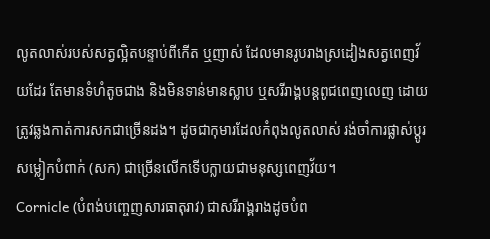លូតលាស់របស់សត្វល្អិតបន្ទាប់ពីកើត ឬញាស់ ដែលមានរូបរាងស្រដៀងសត្វពេញវ័យដែរ តែមានទំហំតូចជាង និងមិនទាន់មានស្លាប ឬសរីរាង្គបន្តពូជពេញលេញ ដោយត្រូវឆ្លងកាត់ការសកជាច្រើនដង។ ដូចជាកុមារដែលកំពុងលូតលាស់ រង់ចាំការផ្លាស់ប្តូរសម្លៀកបំពាក់ (សក) ជាច្រើនលើកទើបក្លាយជាមនុស្សពេញវ័យ។
Cornicle (បំពង់បញ្ចេញសារធាតុរាវ) ជាសរីរាង្គរាងដូចបំព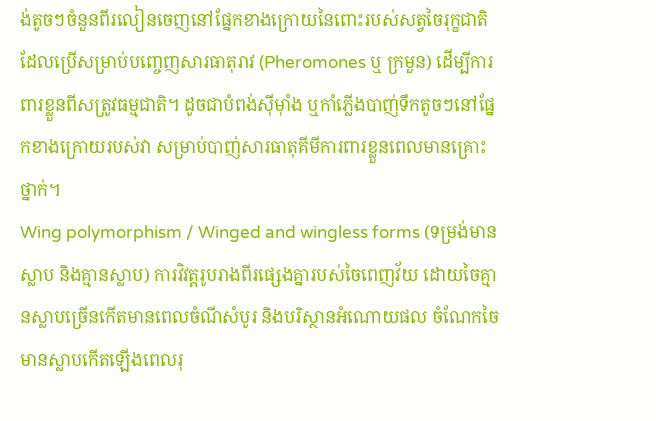ង់តូចៗចំនួនពីរលៀនចេញនៅផ្នែកខាងក្រោយនៃពោះរបស់សត្វចៃរុក្ខជាតិ ដែលប្រើសម្រាប់បញ្ចេញសារធាតុរាវ (Pheromones ឬ ក្រមួន) ដើម្បីការពារខ្លួនពីសត្រូវធម្មជាតិ។ ដូចជាបំពង់ស៊ីម៉ាំង ឬកាំភ្លើងបាញ់ទឹកតូចៗនៅផ្នែកខាងក្រោយរបស់វា សម្រាប់បាញ់សារធាតុគីមីការពារខ្លួនពេលមានគ្រោះថ្នាក់។
Wing polymorphism / Winged and wingless forms (ទម្រង់មានស្លាប និងគ្មានស្លាប) ការវិវត្តរូបរាងពីរផ្សេងគ្នារបស់ចៃពេញវ័យ ដោយចៃគ្មានស្លាបច្រើនកើតមានពេលចំណីសំបូរ និងបរិស្ថានអំណោយផល ចំណែកចៃមានស្លាបកើតឡើងពេលរុ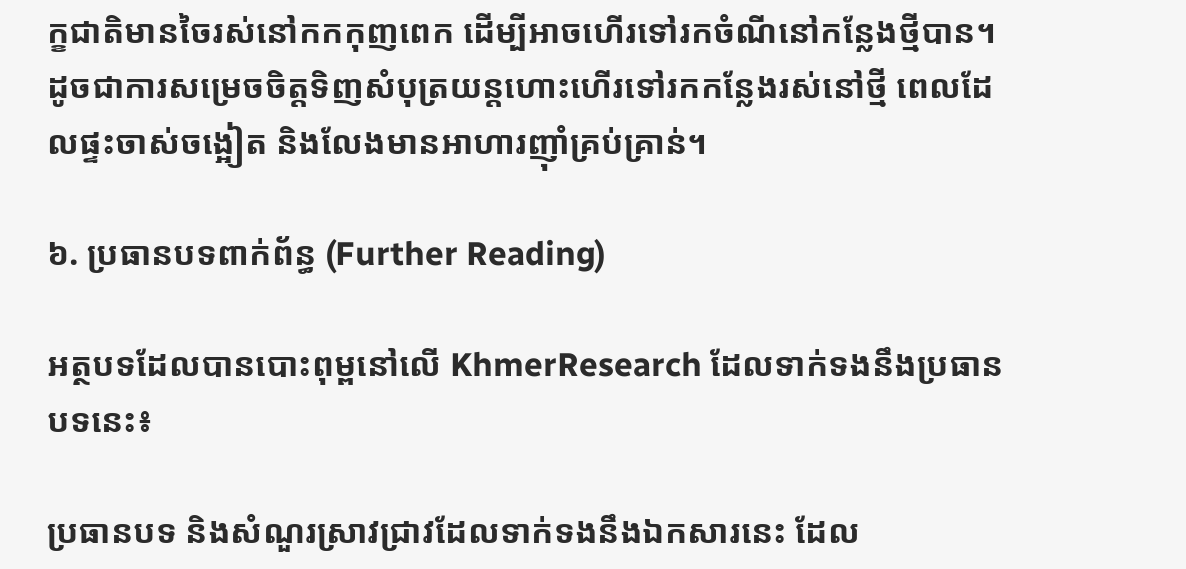ក្ខជាតិមានចៃរស់នៅកកកុញពេក ដើម្បីអាចហើរទៅរកចំណីនៅកន្លែងថ្មីបាន។ ដូចជាការសម្រេចចិត្តទិញសំបុត្រយន្តហោះហើរទៅរកកន្លែងរស់នៅថ្មី ពេលដែលផ្ទះចាស់ចង្អៀត និងលែងមានអាហារញ៉ាំគ្រប់គ្រាន់។

៦. ប្រធានបទពាក់ព័ន្ធ (Further Reading)

អត្ថបទដែលបានបោះពុម្ពនៅលើ KhmerResearch ដែលទាក់ទងនឹងប្រធានបទនេះ៖

ប្រធានបទ និងសំណួរស្រាវជ្រាវដែលទាក់ទងនឹងឯកសារនេះ ដែល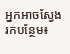អ្នកអាចស្វែងរកបន្ថែម៖